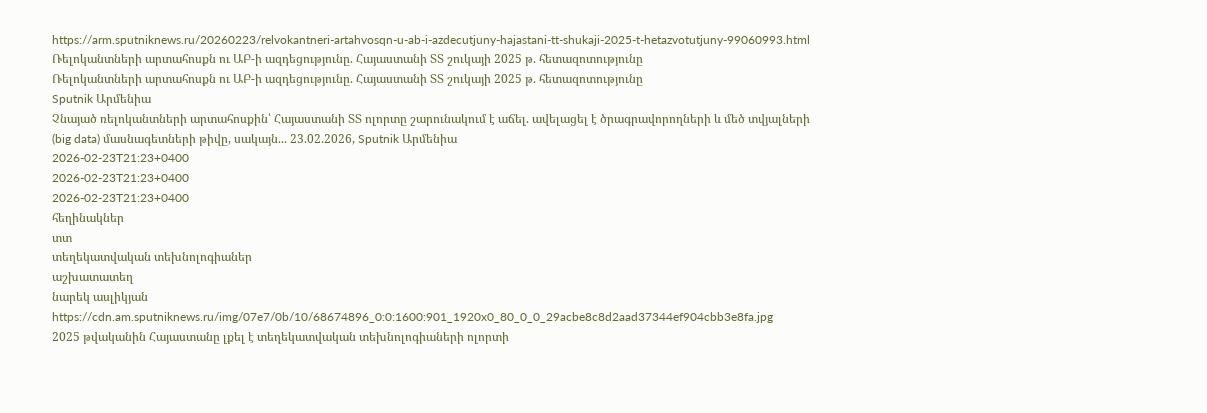https://arm.sputniknews.ru/20260223/relvokantneri-artahvosqn-u-ab-i-azdecutjuny-hajastani-tt-shukaji-2025-t-hetazvotutjuny-99060993.html
Ռելոկանտների արտահոսքն ու ԱԲ-ի ազդեցությունը. Հայաստանի ՏՏ շուկայի 2025 թ. հետազոտությունը
Ռելոկանտների արտահոսքն ու ԱԲ-ի ազդեցությունը. Հայաստանի ՏՏ շուկայի 2025 թ. հետազոտությունը
Sputnik Արմենիա
Չնայած ռելոկանտների արտահոսքին՝ Հայաստանի ՏՏ ոլորտը շարունակում է աճել. ավելացել է ծրագրավորողների և մեծ տվյալների (big data) մասնագետների թիվը, սակայն... 23.02.2026, Sputnik Արմենիա
2026-02-23T21:23+0400
2026-02-23T21:23+0400
2026-02-23T21:23+0400
հեղինակներ
տտ
տեղեկատվական տեխնոլոգիաներ
աշխատատեղ
նարեկ ասլիկյան
https://cdn.am.sputniknews.ru/img/07e7/0b/10/68674896_0:0:1600:901_1920x0_80_0_0_29acbe8c8d2aad37344ef904cbb3e8fa.jpg
2025 թվականին Հայաստանը լքել է տեղեկատվական տեխնոլոգիաների ոլորտի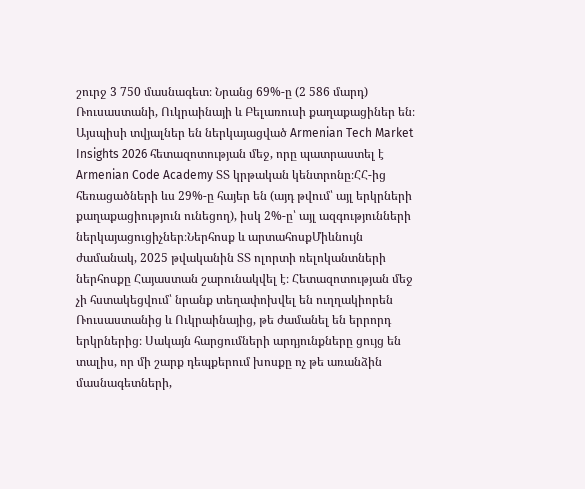շուրջ 3 750 մասնագետ։ Նրանց 69%-ը (2 586 մարդ) Ռուսաստանի, Ուկրաինայի և Բելառուսի քաղաքացիներ են։ Այսպիսի տվյալներ են ներկայացված Armenian Tech Market Insights 2026 հետազոտության մեջ, որը պատրաստել է Armenian Code Academy ՏՏ կրթական կենտրոնը։ՀՀ-ից հեռացածների ևս 29%-ը հայեր են (այդ թվում՝ այլ երկրների քաղաքացիություն ունեցող), իսկ 2%-ը՝ այլ ազգությունների ներկայացուցիչներ։Ներհոսք և արտահոսքՄիևնույն ժամանակ, 2025 թվականին ՏՏ ոլորտի ռելոկանտների ներհոսքը Հայաստան շարունակվել է։ Հետազոտության մեջ չի հստակեցվում՝ նրանք տեղափոխվել են ուղղակիորեն Ռուսաստանից և Ուկրաինայից, թե ժամանել են երրորդ երկրներից։ Սակայն հարցումների արդյունքները ցույց են տալիս, որ մի շարք դեպքերում խոսքը ոչ թե առանձին մասնագետների,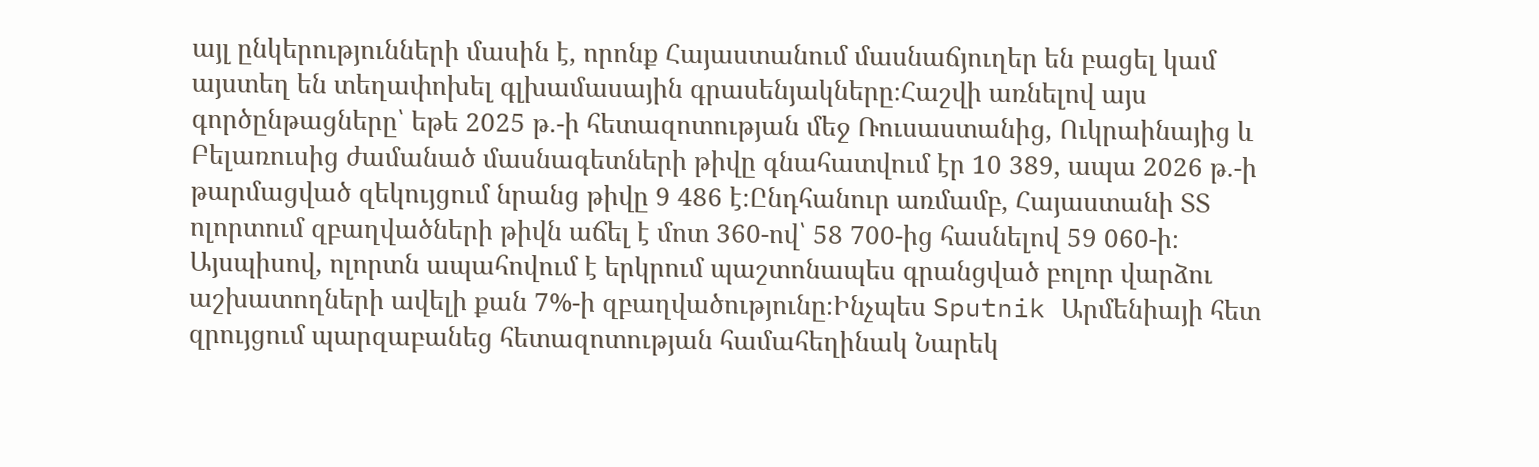այլ ընկերությունների մասին է, որոնք Հայաստանում մասնաճյուղեր են բացել կամ այստեղ են տեղափոխել գլխամասային գրասենյակները։Հաշվի առնելով այս գործընթացները՝ եթե 2025 թ.-ի հետազոտության մեջ Ռուսաստանից, Ուկրաինայից և Բելառուսից ժամանած մասնագետների թիվը գնահատվում էր 10 389, ապա 2026 թ.-ի թարմացված զեկույցում նրանց թիվը 9 486 է։Ընդհանուր առմամբ, Հայաստանի ՏՏ ոլորտում զբաղվածների թիվն աճել է մոտ 360-ով՝ 58 700-ից հասնելով 59 060-ի։ Այսպիսով, ոլորտն ապահովում է երկրում պաշտոնապես գրանցված բոլոր վարձու աշխատողների ավելի քան 7%-ի զբաղվածությունը։Ինչպես Sputnik Արմենիայի հետ զրույցում պարզաբանեց հետազոտության համահեղինակ Նարեկ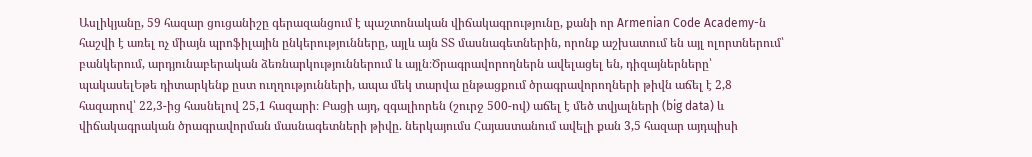Ասլիկյանը, 59 հազար ցուցանիշը գերազանցում է պաշտոնական վիճակագրությունը, քանի որ Armenian Code Academy-ն հաշվի է առել ոչ միայն պրոֆիլային ընկերությունները, այլև այն ՏՏ մասնագետներին, որոնք աշխատում են այլ ոլորտներում՝ բանկերում, արդյունաբերական ձեռնարկություններում և այլն։Ծրագրավորողներն ավելացել են, դիզայներները՝ պակասելԵթե դիտարկենք ըստ ուղղությունների, ապա մեկ տարվա ընթացքում ծրագրավորողների թիվն աճել է 2,8 հազարով՝ 22,3-ից հասնելով 25,1 հազարի։ Բացի այդ, զգալիորեն (շուրջ 500-ով) աճել է մեծ տվյալների (big data) և վիճակագրական ծրագրավորման մասնագետների թիվը. ներկայումս Հայաստանում ավելի քան 3,5 հազար այդպիսի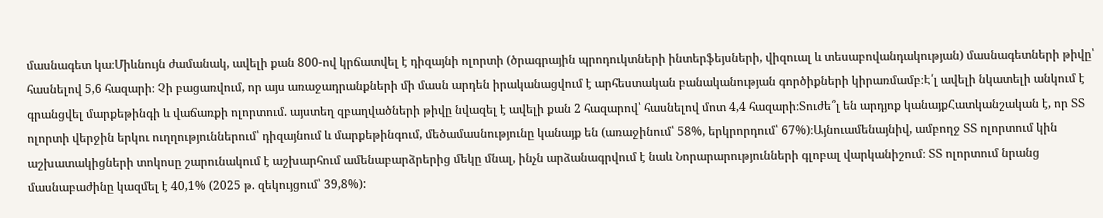մասնագետ կա։Միևնույն ժամանակ, ավելի քան 800-ով կրճատվել է դիզայնի ոլորտի (ծրագրային պրոդուկտների ինտերֆեյսների, վիզուալ և տեսաբովանդակության) մասնագետների թիվը՝ հասնելով 5,6 հազարի։ Չի բացառվում, որ այս առաջադրանքների մի մասն արդեն իրականացվում է արհեստական բանականության գործիքների կիրառմամբ։Է՛լ ավելի նկատելի անկում է գրանցվել մարքեթինգի և վաճառքի ոլորտում. այստեղ զբաղվածների թիվը նվազել է ավելի քան 2 հազարով՝ հասնելով մոտ 4,4 հազարի։Տուժե՞լ են արդյոք կանայքՀատկանշական է, որ ՏՏ ոլորտի վերջին երկու ուղղություններում՝ դիզայնում և մարքեթինգում, մեծամասնությունը կանայք են (առաջինում՝ 58%, երկրորդում՝ 67%)։Այնուամենայնիվ, ամբողջ ՏՏ ոլորտում կին աշխատակիցների տոկոսը շարունակում է աշխարհում ամենաբարձրերից մեկը մնալ, ինչն արձանագրվում է նաև Նորարարությունների գլոբալ վարկանիշում։ ՏՏ ոլորտում նրանց մասնաբաժինը կազմել է 40,1% (2025 թ. զեկույցում՝ 39,8%):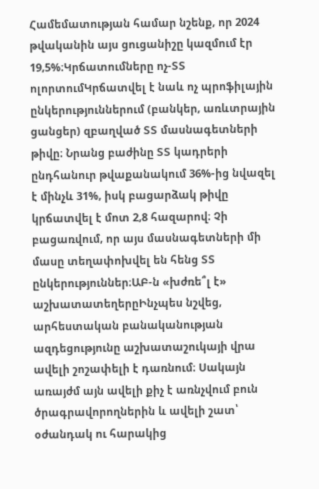Համեմատության համար նշենք, որ 2024 թվականին այս ցուցանիշը կազմում էր 19,5%։Կրճատումները ոչ-ՏՏ ոլորտումԿրճատվել է նաև ոչ պրոֆիլային ընկերություններում (բանկեր, առևտրային ցանցեր) զբաղված ՏՏ մասնագետների թիվը։ Նրանց բաժինը ՏՏ կադրերի ընդհանուր թվաքանակում 36%-ից նվազել է մինչև 31%, իսկ բացարձակ թիվը կրճատվել է մոտ 2,8 հազարով։ Չի բացառվում, որ այս մասնագետների մի մասը տեղափոխվել են հենց ՏՏ ընկերություններ։ԱԲ-ն «խժռե՞լ է» աշխատատեղերըԻնչպես նշվեց, արհեստական բանականության ազդեցությունը աշխատաշուկայի վրա ավելի շոշափելի է դառնում։ Սակայն առայժմ այն ավելի քիչ է առնչվում բուն ծրագրավորողներին և ավելի շատ՝ օժանդակ ու հարակից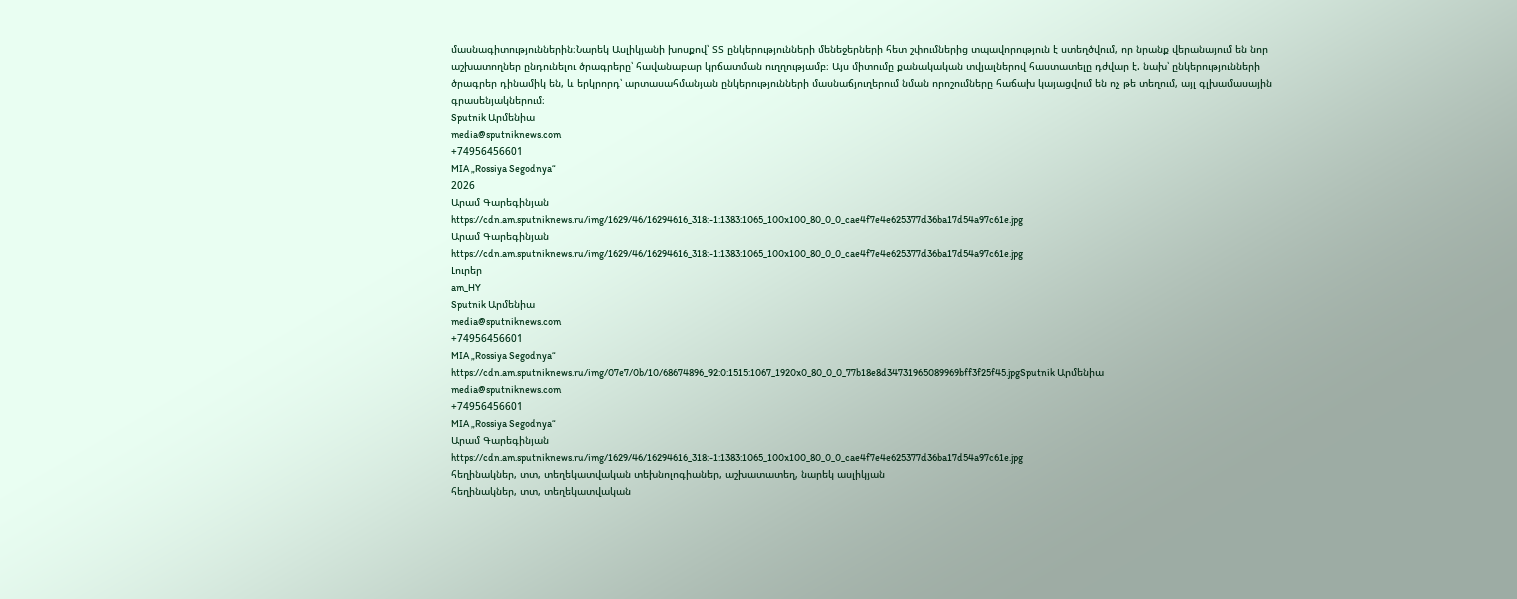մասնագիտություններին։Նարեկ Ասլիկյանի խոսքով՝ ՏՏ ընկերությունների մենեջերների հետ շփումներից տպավորություն է ստեղծվում, որ նրանք վերանայում են նոր աշխատողներ ընդունելու ծրագրերը՝ հավանաբար կրճատման ուղղությամբ։ Այս միտումը քանակական տվյալներով հաստատելը դժվար է. նախ՝ ընկերությունների ծրագրեր դինամիկ են, և երկրորդ՝ արտասահմանյան ընկերությունների մասնաճյուղերում նման որոշումները հաճախ կայացվում են ոչ թե տեղում, այլ գլխամասային գրասենյակներում։
Sputnik Արմենիա
media@sputniknews.com
+74956456601
MIA „Rossiya Segodnya“
2026
Արամ Գարեգինյան
https://cdn.am.sputniknews.ru/img/1629/46/16294616_318:-1:1383:1065_100x100_80_0_0_cae4f7e4e625377d36ba17d54a97c61e.jpg
Արամ Գարեգինյան
https://cdn.am.sputniknews.ru/img/1629/46/16294616_318:-1:1383:1065_100x100_80_0_0_cae4f7e4e625377d36ba17d54a97c61e.jpg
Լուրեր
am_HY
Sputnik Արմենիա
media@sputniknews.com
+74956456601
MIA „Rossiya Segodnya“
https://cdn.am.sputniknews.ru/img/07e7/0b/10/68674896_92:0:1515:1067_1920x0_80_0_0_77b18e8d34731965089969bff3f25f45.jpgSputnik Արմենիա
media@sputniknews.com
+74956456601
MIA „Rossiya Segodnya“
Արամ Գարեգինյան
https://cdn.am.sputniknews.ru/img/1629/46/16294616_318:-1:1383:1065_100x100_80_0_0_cae4f7e4e625377d36ba17d54a97c61e.jpg
հեղինակներ, տտ, տեղեկատվական տեխնոլոգիաներ, աշխատատեղ, նարեկ ասլիկյան
հեղինակներ, տտ, տեղեկատվական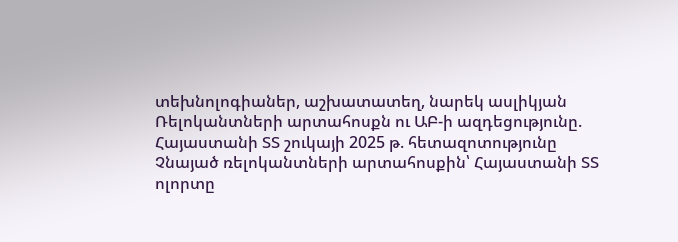տեխնոլոգիաներ, աշխատատեղ, նարեկ ասլիկյան
Ռելոկանտների արտահոսքն ու ԱԲ-ի ազդեցությունը. Հայաստանի ՏՏ շուկայի 2025 թ. հետազոտությունը
Չնայած ռելոկանտների արտահոսքին՝ Հայաստանի ՏՏ ոլորտը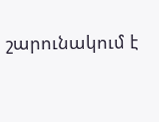շարունակում է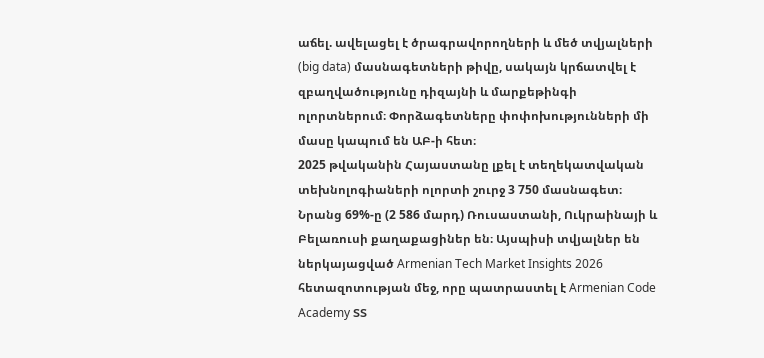աճել. ավելացել է ծրագրավորողների և մեծ տվյալների (big data) մասնագետների թիվը, սակայն կրճատվել է զբաղվածությունը դիզայնի և մարքեթինգի ոլորտներում։ Փորձագետները փոփոխությունների մի մասը կապում են ԱԲ-ի հետ։
2025 թվականին Հայաստանը լքել է տեղեկատվական տեխնոլոգիաների ոլորտի շուրջ 3 750 մասնագետ։ Նրանց 69%-ը (2 586 մարդ) Ռուսաստանի, Ուկրաինայի և Բելառուսի քաղաքացիներ են։ Այսպիսի տվյալներ են ներկայացված Armenian Tech Market Insights 2026 հետազոտության մեջ, որը պատրաստել է Armenian Code Academy ՏՏ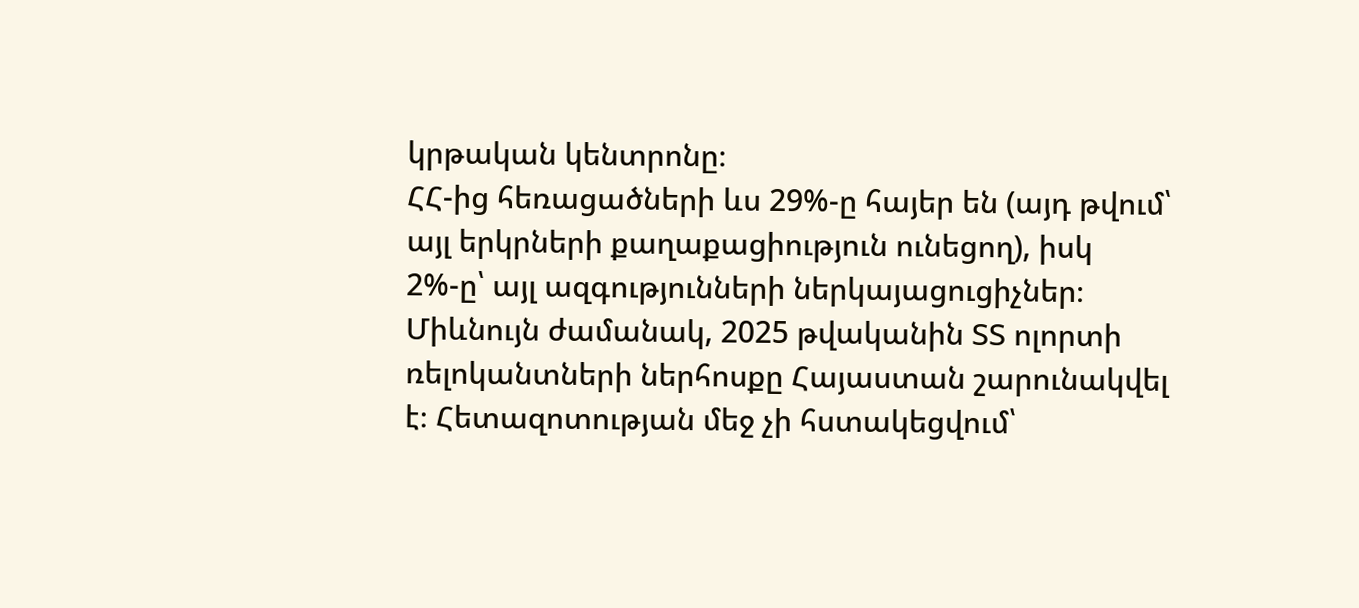կրթական կենտրոնը։
ՀՀ-ից հեռացածների ևս 29%-ը հայեր են (այդ թվում՝ այլ երկրների քաղաքացիություն ունեցող), իսկ 2%-ը՝ այլ ազգությունների ներկայացուցիչներ։
Միևնույն ժամանակ, 2025 թվականին ՏՏ ոլորտի ռելոկանտների ներհոսքը Հայաստան շարունակվել է։ Հետազոտության մեջ չի հստակեցվում՝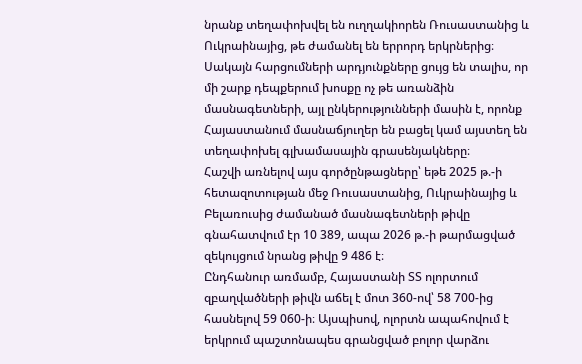նրանք տեղափոխվել են ուղղակիորեն Ռուսաստանից և Ուկրաինայից, թե ժամանել են երրորդ երկրներից։ Սակայն հարցումների արդյունքները ցույց են տալիս, որ մի շարք դեպքերում խոսքը ոչ թե առանձին մասնագետների, այլ ընկերությունների մասին է, որոնք Հայաստանում մասնաճյուղեր են բացել կամ այստեղ են տեղափոխել գլխամասային գրասենյակները։
Հաշվի առնելով այս գործընթացները՝ եթե 2025 թ.-ի հետազոտության մեջ Ռուսաստանից, Ուկրաինայից և Բելառուսից ժամանած մասնագետների թիվը գնահատվում էր 10 389, ապա 2026 թ.-ի թարմացված զեկույցում նրանց թիվը 9 486 է։
Ընդհանուր առմամբ, Հայաստանի ՏՏ ոլորտում զբաղվածների թիվն աճել է մոտ 360-ով՝ 58 700-ից հասնելով 59 060-ի։ Այսպիսով, ոլորտն ապահովում է երկրում պաշտոնապես գրանցված բոլոր վարձու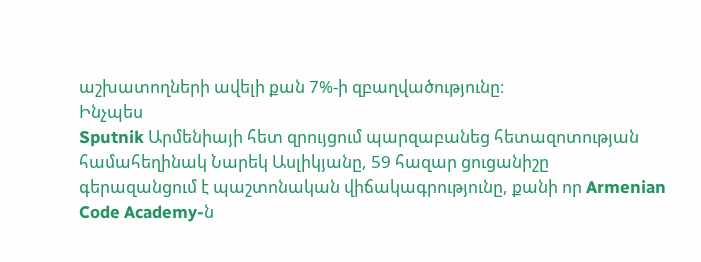աշխատողների ավելի քան 7%-ի զբաղվածությունը։
Ինչպես
Sputnik Արմենիայի հետ զրույցում պարզաբանեց հետազոտության համահեղինակ Նարեկ Ասլիկյանը, 59 հազար ցուցանիշը գերազանցում է պաշտոնական վիճակագրությունը, քանի որ Armenian Code Academy-ն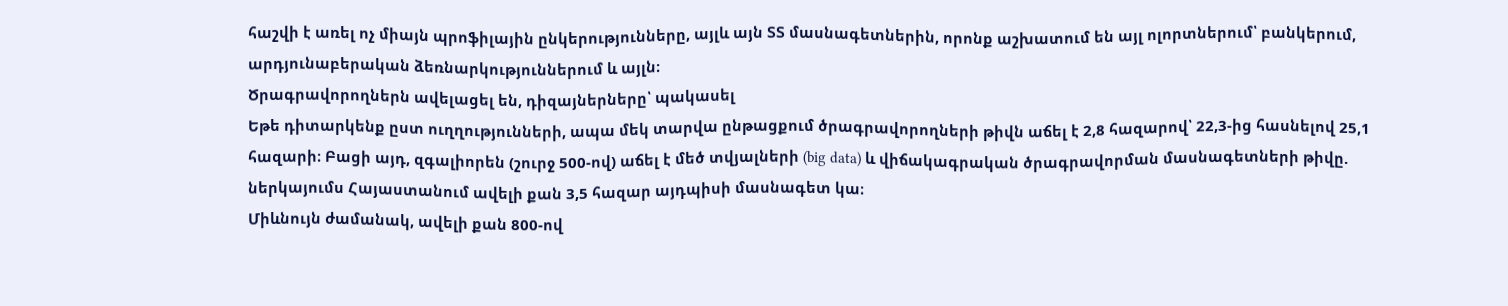հաշվի է առել ոչ միայն պրոֆիլային ընկերությունները, այլև այն ՏՏ մասնագետներին, որոնք աշխատում են այլ ոլորտներում՝ բանկերում, արդյունաբերական ձեռնարկություններում և այլն։
Ծրագրավորողներն ավելացել են, դիզայներները՝ պակասել
Եթե դիտարկենք ըստ ուղղությունների, ապա մեկ տարվա ընթացքում ծրագրավորողների թիվն աճել է 2,8 հազարով՝ 22,3-ից հասնելով 25,1 հազարի։ Բացի այդ, զգալիորեն (շուրջ 500-ով) աճել է մեծ տվյալների (big data) և վիճակագրական ծրագրավորման մասնագետների թիվը. ներկայումս Հայաստանում ավելի քան 3,5 հազար այդպիսի մասնագետ կա։
Միևնույն ժամանակ, ավելի քան 800-ով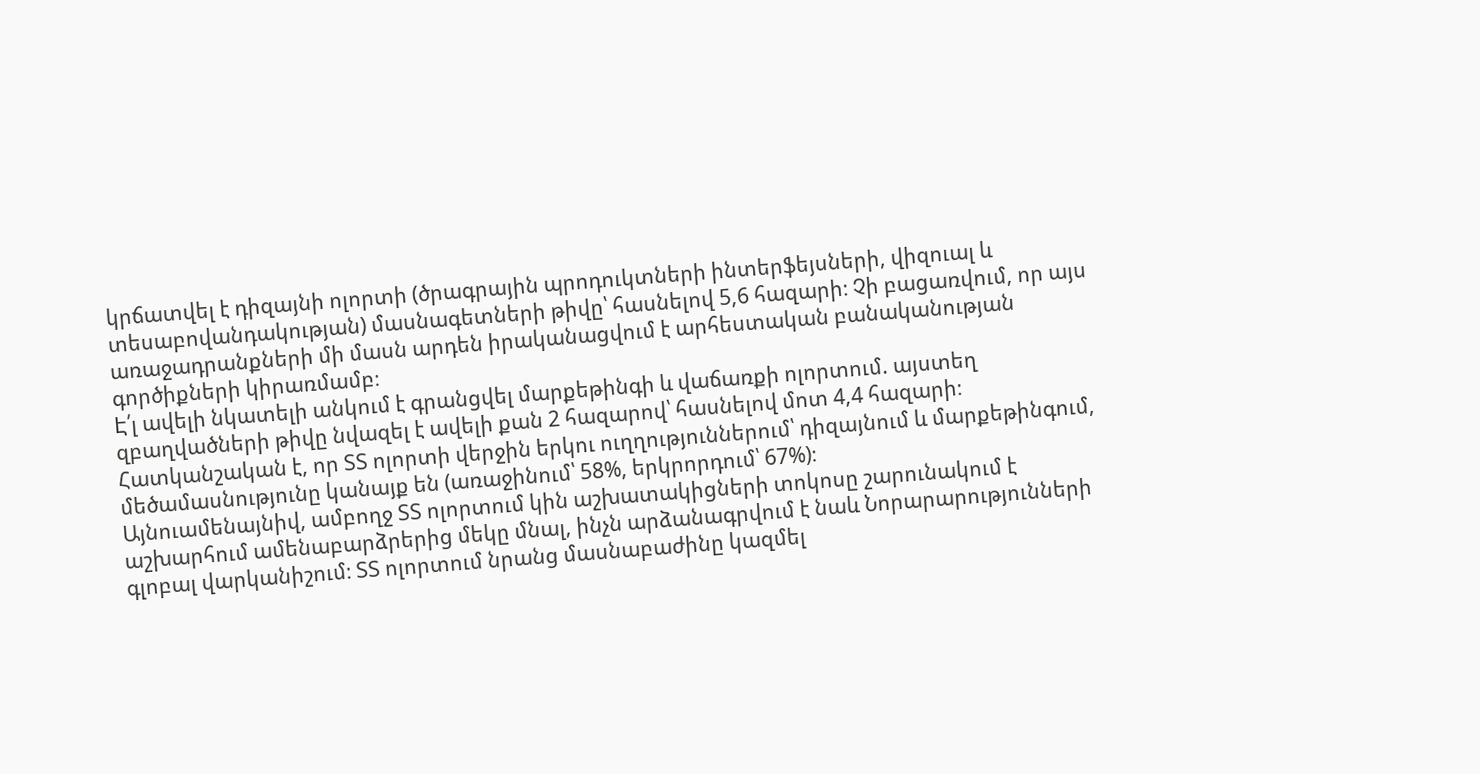կրճատվել է դիզայնի ոլորտի (ծրագրային պրոդուկտների ինտերֆեյսների, վիզուալ և տեսաբովանդակության) մասնագետների թիվը՝ հասնելով 5,6 հազարի։ Չի բացառվում, որ այս առաջադրանքների մի մասն արդեն իրականացվում է արհեստական բանականության գործիքների կիրառմամբ։
Է՛լ ավելի նկատելի անկում է գրանցվել մարքեթինգի և վաճառքի ոլորտում. այստեղ զբաղվածների թիվը նվազել է ավելի քան 2 հազարով՝ հասնելով մոտ 4,4 հազարի։
Հատկանշական է, որ ՏՏ ոլորտի վերջին երկու ուղղություններում՝ դիզայնում և մարքեթինգում, մեծամասնությունը կանայք են (առաջինում՝ 58%, երկրորդում՝ 67%)։
Այնուամենայնիվ, ամբողջ ՏՏ ոլորտում կին աշխատակիցների տոկոսը շարունակում է աշխարհում ամենաբարձրերից մեկը մնալ, ինչն արձանագրվում է նաև Նորարարությունների գլոբալ վարկանիշում։ ՏՏ ոլորտում նրանց մասնաբաժինը կազմել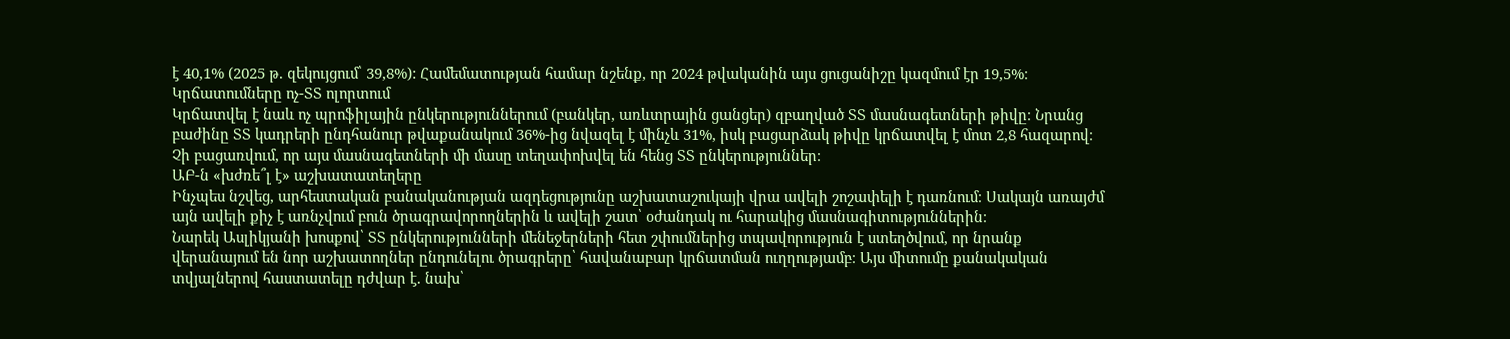է 40,1% (2025 թ. զեկույցում՝ 39,8%): Համեմատության համար նշենք, որ 2024 թվականին այս ցուցանիշը կազմում էր 19,5%։
Կրճատումները ոչ-ՏՏ ոլորտում
Կրճատվել է նաև ոչ պրոֆիլային ընկերություններում (բանկեր, առևտրային ցանցեր) զբաղված ՏՏ մասնագետների թիվը։ Նրանց բաժինը ՏՏ կադրերի ընդհանուր թվաքանակում 36%-ից նվազել է մինչև 31%, իսկ բացարձակ թիվը կրճատվել է մոտ 2,8 հազարով։ Չի բացառվում, որ այս մասնագետների մի մասը տեղափոխվել են հենց ՏՏ ընկերություններ։
ԱԲ-ն «խժռե՞լ է» աշխատատեղերը
Ինչպես նշվեց, արհեստական բանականության ազդեցությունը աշխատաշուկայի վրա ավելի շոշափելի է դառնում։ Սակայն առայժմ այն ավելի քիչ է առնչվում բուն ծրագրավորողներին և ավելի շատ՝ օժանդակ ու հարակից մասնագիտություններին։
Նարեկ Ասլիկյանի խոսքով՝ ՏՏ ընկերությունների մենեջերների հետ շփումներից տպավորություն է ստեղծվում, որ նրանք վերանայում են նոր աշխատողներ ընդունելու ծրագրերը՝ հավանաբար կրճատման ուղղությամբ։ Այս միտումը քանակական տվյալներով հաստատելը դժվար է. նախ՝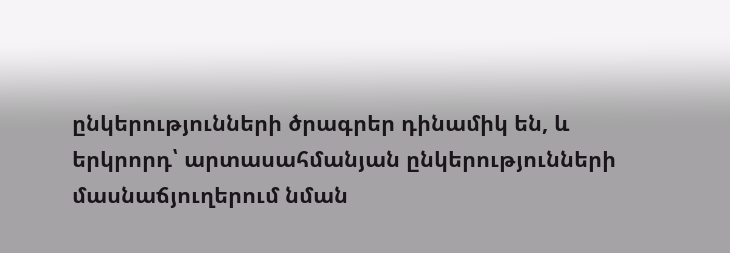ընկերությունների ծրագրեր դինամիկ են, և երկրորդ՝ արտասահմանյան ընկերությունների մասնաճյուղերում նման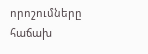որոշումները հաճախ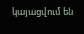կայացվում են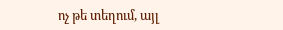ոչ թե տեղում, այլ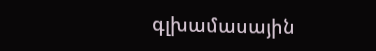գլխամասային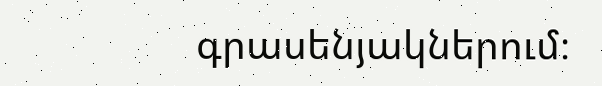գրասենյակներում։